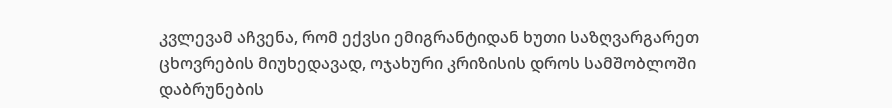კვლევამ აჩვენა, რომ ექვსი ემიგრანტიდან ხუთი საზღვარგარეთ ცხოვრების მიუხედავად, ოჯახური კრიზისის დროს სამშობლოში დაბრუნების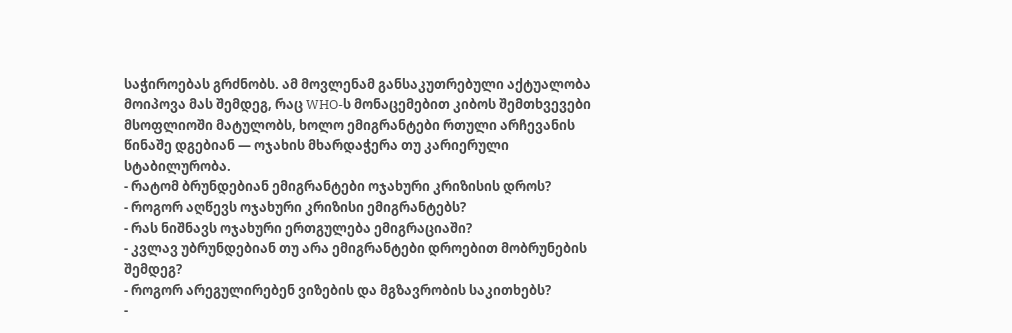საჭიროებას გრძნობს. ამ მოვლენამ განსაკუთრებული აქტუალობა მოიპოვა მას შემდეგ, რაც WHO-ს მონაცემებით კიბოს შემთხვევები მსოფლიოში მატულობს, ხოლო ემიგრანტები რთული არჩევანის წინაშე დგებიან — ოჯახის მხარდაჭერა თუ კარიერული სტაბილურობა.
- რატომ ბრუნდებიან ემიგრანტები ოჯახური კრიზისის დროს?
- როგორ აღწევს ოჯახური კრიზისი ემიგრანტებს?
- რას ნიშნავს ოჯახური ერთგულება ემიგრაციაში?
- კვლავ უბრუნდებიან თუ არა ემიგრანტები დროებით მობრუნების შემდეგ?
- როგორ არეგულირებენ ვიზების და მგზავრობის საკითხებს?
-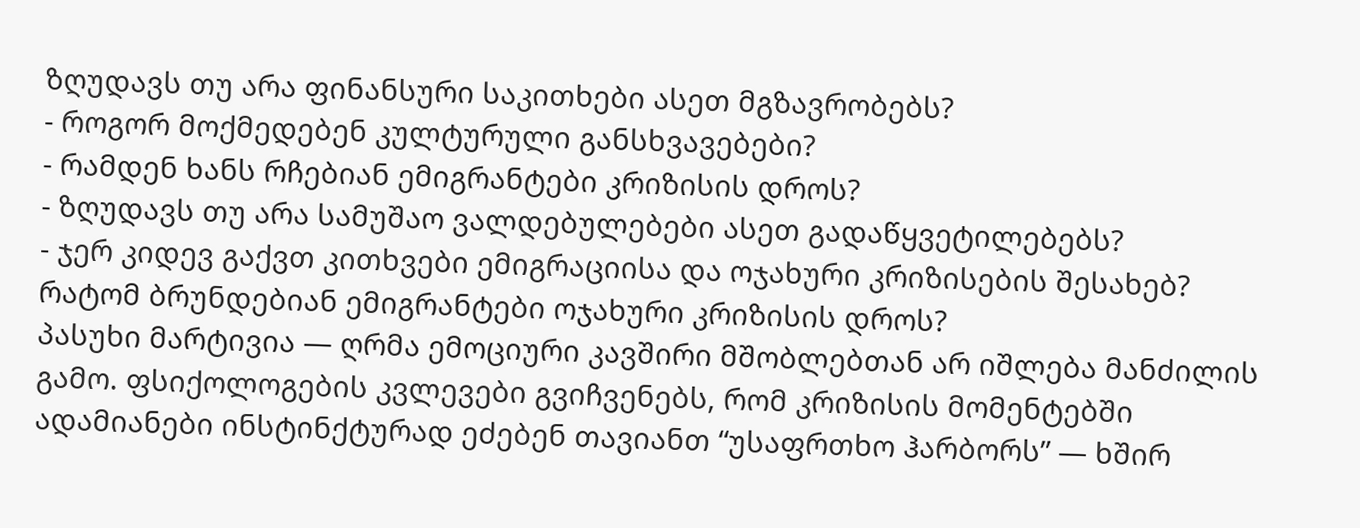ზღუდავს თუ არა ფინანსური საკითხები ასეთ მგზავრობებს?
- როგორ მოქმედებენ კულტურული განსხვავებები?
- რამდენ ხანს რჩებიან ემიგრანტები კრიზისის დროს?
- ზღუდავს თუ არა სამუშაო ვალდებულებები ასეთ გადაწყვეტილებებს?
- ჯერ კიდევ გაქვთ კითხვები ემიგრაციისა და ოჯახური კრიზისების შესახებ?
რატომ ბრუნდებიან ემიგრანტები ოჯახური კრიზისის დროს?
პასუხი მარტივია — ღრმა ემოციური კავშირი მშობლებთან არ იშლება მანძილის გამო. ფსიქოლოგების კვლევები გვიჩვენებს, რომ კრიზისის მომენტებში ადამიანები ინსტინქტურად ეძებენ თავიანთ “უსაფრთხო ჰარბორს” — ხშირ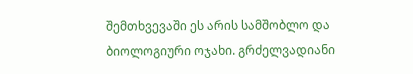შემთხვევაში ეს არის სამშობლო და ბიოლოგიური ოჯახი. გრძელვადიანი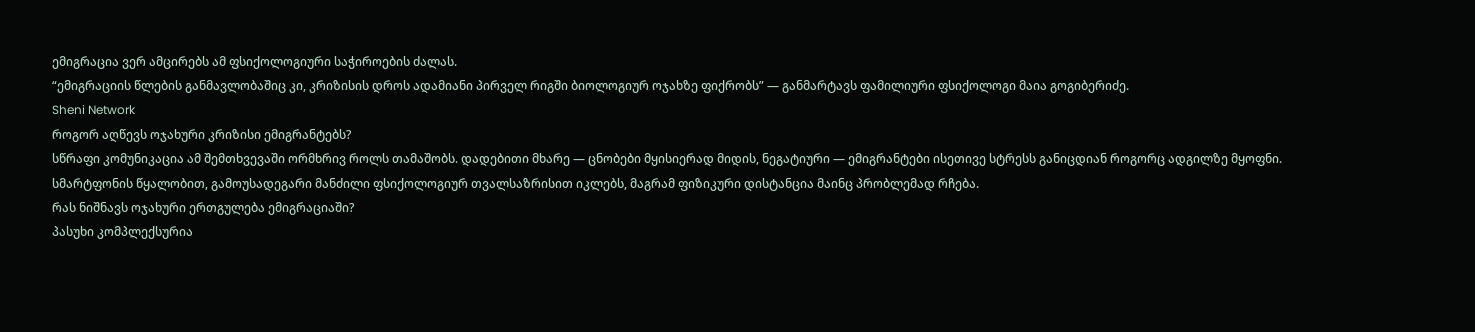ემიგრაცია ვერ ამცირებს ამ ფსიქოლოგიური საჭიროების ძალას.
“ემიგრაციის წლების განმავლობაშიც კი, კრიზისის დროს ადამიანი პირველ რიგში ბიოლოგიურ ოჯახზე ფიქრობს” — განმარტავს ფამილიური ფსიქოლოგი მაია გოგიბერიძე.
Sheni Network
როგორ აღწევს ოჯახური კრიზისი ემიგრანტებს?
სწრაფი კომუნიკაცია ამ შემთხვევაში ორმხრივ როლს თამაშობს. დადებითი მხარე — ცნობები მყისიერად მიდის, ნეგატიური — ემიგრანტები ისეთივე სტრესს განიცდიან როგორც ადგილზე მყოფნი. სმარტფონის წყალობით, გამოუსადეგარი მანძილი ფსიქოლოგიურ თვალსაზრისით იკლებს, მაგრამ ფიზიკური დისტანცია მაინც პრობლემად რჩება.
რას ნიშნავს ოჯახური ერთგულება ემიგრაციაში?
პასუხი კომპლექსურია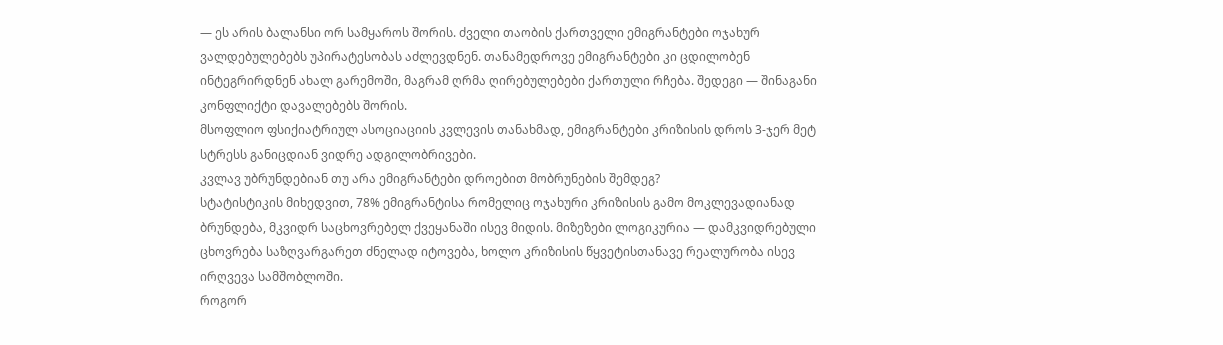— ეს არის ბალანსი ორ სამყაროს შორის. ძველი თაობის ქართველი ემიგრანტები ოჯახურ ვალდებულებებს უპირატესობას აძლევდნენ. თანამედროვე ემიგრანტები კი ცდილობენ ინტეგრირდნენ ახალ გარემოში, მაგრამ ღრმა ღირებულებები ქართული რჩება. შედეგი — შინაგანი კონფლიქტი დავალებებს შორის.
მსოფლიო ფსიქიატრიულ ასოციაციის კვლევის თანახმად, ემიგრანტები კრიზისის დროს 3-ჯერ მეტ სტრესს განიცდიან ვიდრე ადგილობრივები.
კვლავ უბრუნდებიან თუ არა ემიგრანტები დროებით მობრუნების შემდეგ?
სტატისტიკის მიხედვით, 78% ემიგრანტისა რომელიც ოჯახური კრიზისის გამო მოკლევადიანად ბრუნდება, მკვიდრ საცხოვრებელ ქვეყანაში ისევ მიდის. მიზეზები ლოგიკურია — დამკვიდრებული ცხოვრება საზღვარგარეთ ძნელად იტოვება, ხოლო კრიზისის წყვეტისთანავე რეალურობა ისევ ირღვევა სამშობლოში.
როგორ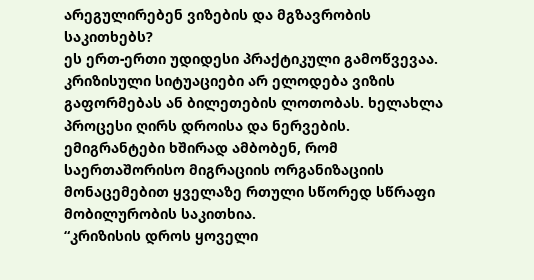არეგულირებენ ვიზების და მგზავრობის საკითხებს?
ეს ერთ-ერთი უდიდესი პრაქტიკული გამოწვევაა. კრიზისული სიტუაციები არ ელოდება ვიზის გაფორმებას ან ბილეთების ლოთობას. ხელახლა პროცესი ღირს დროისა და ნერვების. ემიგრანტები ხშირად ამბობენ, რომ საერთაშორისო მიგრაციის ორგანიზაციის მონაცემებით ყველაზე რთული სწორედ სწრაფი მობილურობის საკითხია.
“კრიზისის დროს ყოველი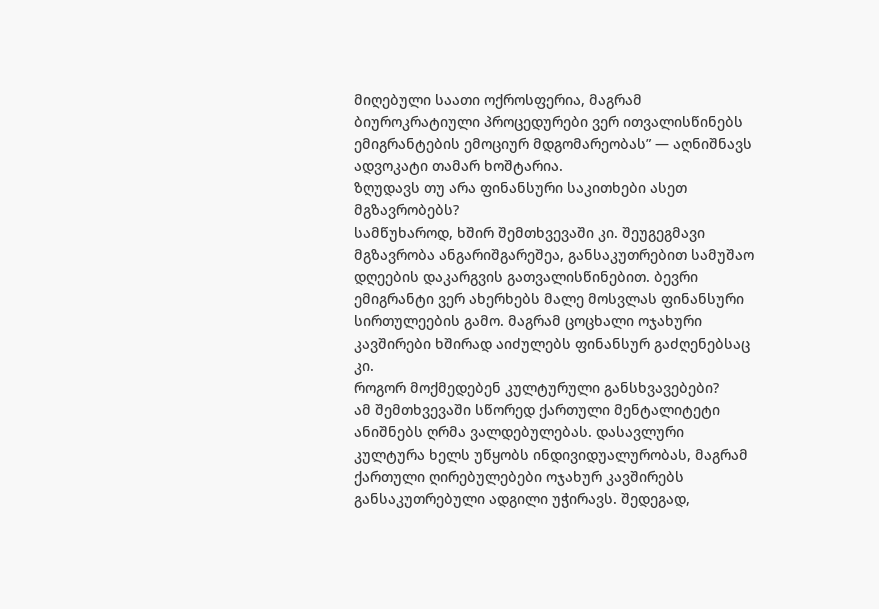მიღებული საათი ოქროსფერია, მაგრამ ბიუროკრატიული პროცედურები ვერ ითვალისწინებს ემიგრანტების ემოციურ მდგომარეობას” — აღნიშნავს ადვოკატი თამარ ხოშტარია.
ზღუდავს თუ არა ფინანსური საკითხები ასეთ მგზავრობებს?
სამწუხაროდ, ხშირ შემთხვევაში კი. შეუგეგმავი მგზავრობა ანგარიშგარეშეა, განსაკუთრებით სამუშაო დღეების დაკარგვის გათვალისწინებით. ბევრი ემიგრანტი ვერ ახერხებს მალე მოსვლას ფინანსური სირთულეების გამო. მაგრამ ცოცხალი ოჯახური კავშირები ხშირად აიძულებს ფინანსურ გაძღენებსაც კი.
როგორ მოქმედებენ კულტურული განსხვავებები?
ამ შემთხვევაში სწორედ ქართული მენტალიტეტი ანიშნებს ღრმა ვალდებულებას. დასავლური კულტურა ხელს უწყობს ინდივიდუალურობას, მაგრამ ქართული ღირებულებები ოჯახურ კავშირებს განსაკუთრებული ადგილი უჭირავს. შედეგად,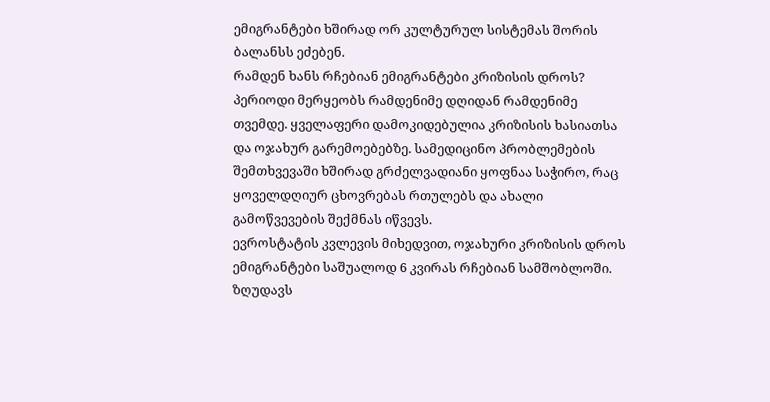ემიგრანტები ხშირად ორ კულტურულ სისტემას შორის ბალანსს ეძებენ.
რამდენ ხანს რჩებიან ემიგრანტები კრიზისის დროს?
პერიოდი მერყეობს რამდენიმე დღიდან რამდენიმე თვემდე. ყველაფერი დამოკიდებულია კრიზისის ხასიათსა და ოჯახურ გარემოებებზე. სამედიცინო პრობლემების შემთხვევაში ხშირად გრძელვადიანი ყოფნაა საჭირო, რაც ყოველდღიურ ცხოვრებას რთულებს და ახალი გამოწვევების შექმნას იწვევს.
ევროსტატის კვლევის მიხედვით, ოჯახური კრიზისის დროს ემიგრანტები საშუალოდ 6 კვირას რჩებიან სამშობლოში.
ზღუდავს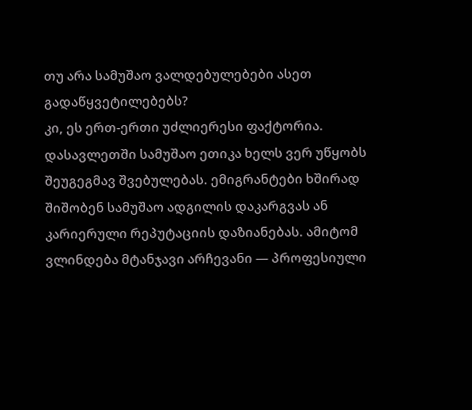თუ არა სამუშაო ვალდებულებები ასეთ გადაწყვეტილებებს?
კი, ეს ერთ-ერთი უძლიერესი ფაქტორია. დასავლეთში სამუშაო ეთიკა ხელს ვერ უწყობს შეუგეგმავ შვებულებას. ემიგრანტები ხშირად შიშობენ სამუშაო ადგილის დაკარგვას ან კარიერული რეპუტაციის დაზიანებას. ამიტომ ვლინდება მტანჯავი არჩევანი — პროფესიული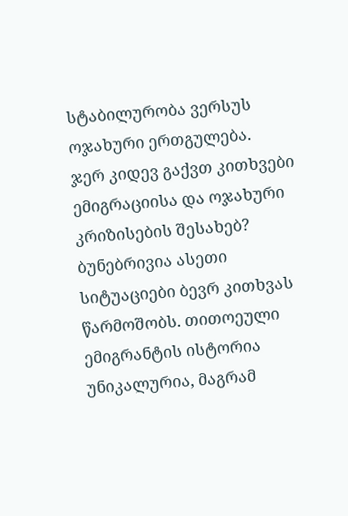სტაბილურობა ვერსუს ოჯახური ერთგულება.
ჯერ კიდევ გაქვთ კითხვები ემიგრაციისა და ოჯახური კრიზისების შესახებ?
ბუნებრივია ასეთი სიტუაციები ბევრ კითხვას წარმოშობს. თითოეული ემიგრანტის ისტორია უნიკალურია, მაგრამ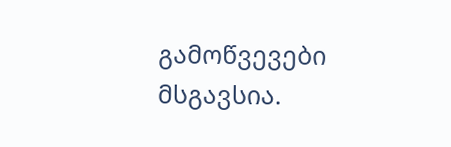გამოწვევები მსგავსია.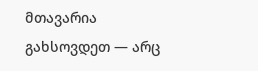მთავარია გახსოვდეთ — არც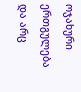ოჯახური ერთგულება და არც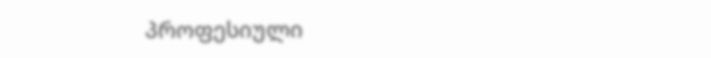პროფესიული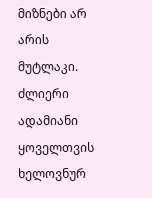მიზნები არ არის მუტლაკი. ძლიერი ადამიანი ყოველთვის ხელოვნურ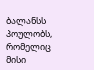ბალანსს პოულობს, რომელიც მისი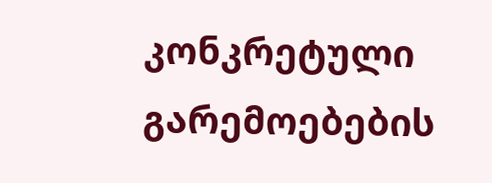კონკრეტული გარემოებების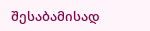შესაბამისად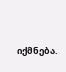იქმნება.